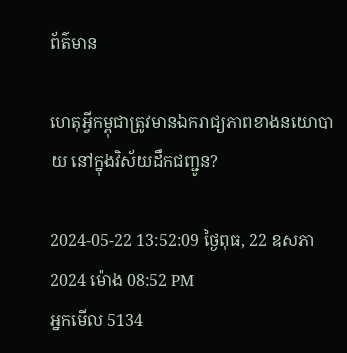ព័ត៌មាន

ហេតុអ្វីកម្ពុជាត្រូវមានឯករាជ្យភាពខាងនយោបាយ នៅក្នុងវិស័យដឹកជញ្ជូន?

2024-05-22 13:52:09 ថ្ងៃពុធ, 22 ឧសភា 2024 ម៉ោង 08:52 PM
អ្នកមើល 5134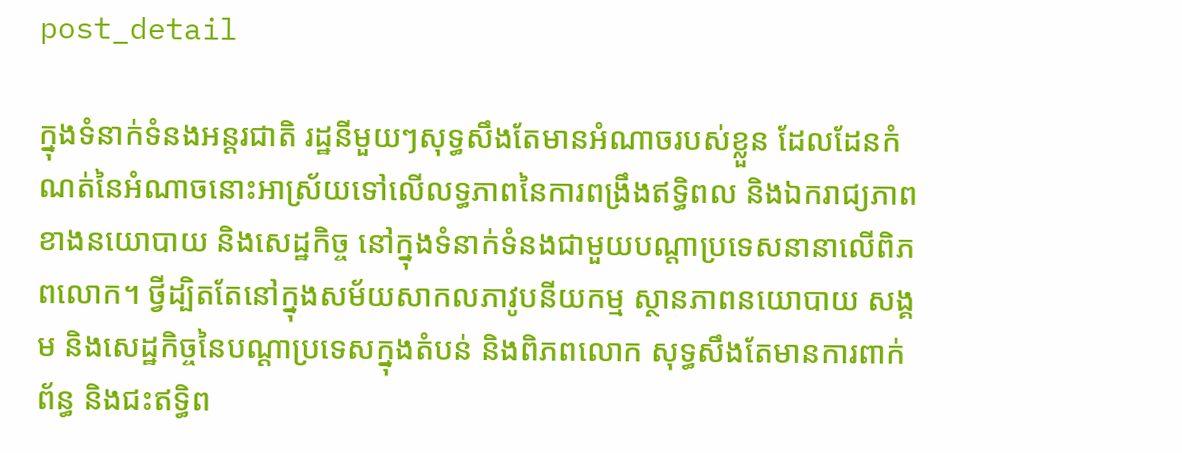post_detail

ក្នុងទំនាក់ទំនងអន្តរជាតិ រដ្ឋនីមួយៗសុទ្ធសឹងតែមានអំណាចរបស់ខ្លួន ដែលដែនកំណត់នៃអំណាចនោះអាស្រ័យទៅលើលទ្ធភាពនៃការពង្រឹងឥទ្ធិពល និងឯករាជ្យភាពខាងនយោបាយ និងសេដ្ឋកិច្ច នៅក្នុងទំនាក់ទំនងជាមួយបណ្ដាប្រទេសនានាលើពិភពលោក។ ថ្វីដ្បិតតែនៅក្នុងសម័យសាកលភាវូបនីយកម្ម ស្ថានភាពនយោបាយ សង្គម និងសេដ្ឋកិច្ចនៃបណ្ដាប្រទេសក្នុងតំបន់ និងពិភពលោក សុទ្ធសឹងតែមានការពាក់ព័ន្ធ និងជះឥទ្ធិព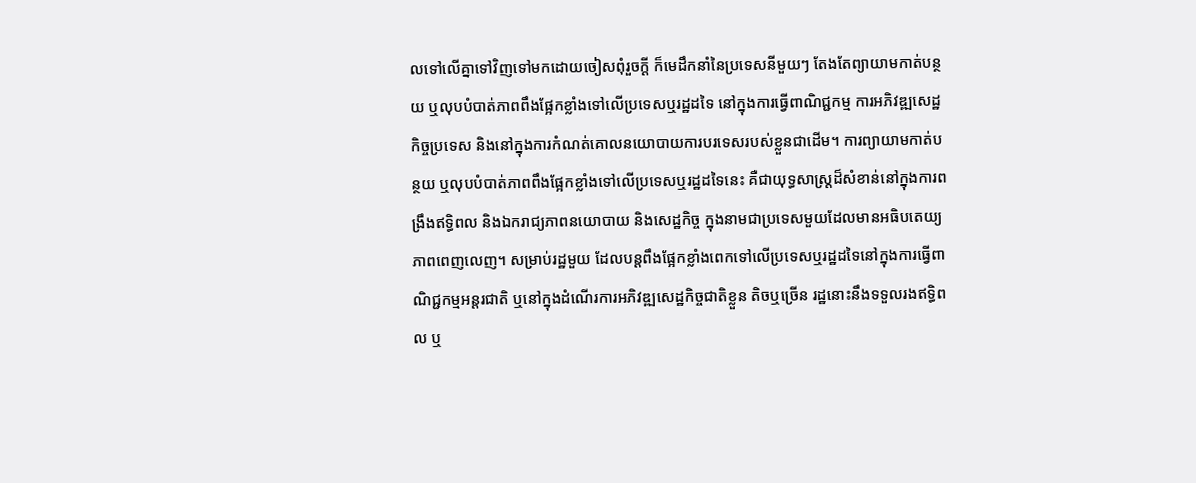លទៅលើគ្នាទៅវិញទៅមកដោយចៀសពុំរួចក្ដី ក៏មេដឹកនាំនៃប្រទេសនីមួយៗ តែងតែព្យាយាមកាត់បន្ថយ ឬលុបបំបាត់ភាពពឹងផ្អែកខ្លាំងទៅលើប្រទេសឬរដ្ឋដទៃ នៅក្នុងការធ្វើពាណិជ្ជកម្ម ការអភិវឌ្ឍសេដ្ឋកិច្ចប្រទេស និងនៅក្នុងការកំណត់គោលនយោបាយការបរទេសរបស់ខ្លួនជាដើម។ ការព្យាយាមកាត់បន្ថយ ឬលុបបំបាត់ភាពពឹងផ្អែកខ្លាំងទៅលើប្រទេសឬរដ្ឋដទៃនេះ គឺជាយុទ្ធសាស្ត្រដ៏សំខាន់នៅក្នុងការពង្រឹងឥទ្ធិពល និងឯករាជ្យភាពនយោបាយ និងសេដ្ឋកិច្ច ក្នុងនាមជាប្រទេសមួយដែលមានអធិបតេយ្យភាពពេញលេញ។ សម្រាប់រដ្ឋមួយ ដែលបន្តពឹងផ្អែកខ្លាំងពេកទៅលើប្រទេសឬរដ្ឋដទៃនៅក្នុងការធ្វើពាណិជ្ជកម្មអន្តរជាតិ ឬនៅក្នុងដំណើរការអភិវឌ្ឍសេដ្ឋកិច្ចជាតិខ្លួន តិចឬច្រើន រដ្ឋនោះនឹងទទួលរងឥទ្ធិពល ឬ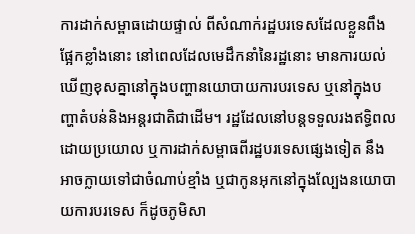ការដាក់សម្ពាធដោយផ្ទាល់ ពីសំណាក់រដ្ឋបរទេសដែលខ្លួនពឹងផ្អែកខ្លាំងនោះ នៅពេលដែលមេដឹកនាំនៃរដ្ឋនោះ មានការយល់ឃើញខុសគ្នានៅក្នុងបញ្ហានយោបាយការបរទេស ឬនៅក្នុងបញ្ហាតំបន់និងអន្តរជាតិជាដើម។ រដ្ឋដែលនៅបន្តទទួលរងឥទ្ធិពលដោយប្រយោល ឬការដាក់សម្ពាធពីរដ្ឋបរទេសផ្សេងទៀត នឹងអាចក្លាយទៅជាចំណាប់ខ្មាំង ឬជាកូនអុកនៅក្នុងល្បែងនយោបាយការបរទេស ក៏ដូចភូមិសា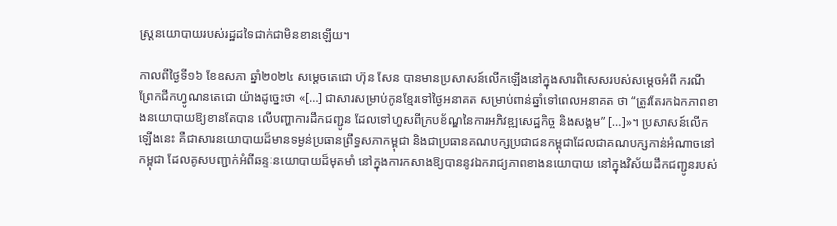ស្ត្រនយោបាយរបស់រដ្ឋដទៃជាក់ជាមិនខានឡើយ។

កាលពីថ្ងៃទី១៦ ខែឧសភា ឆ្នាំ២០២៤ សម្ដេចតេជោ ហ៊ុន សែន បានមានប្រសាសន៍លើកឡើងនៅក្នុងសារពិសេសរបស់សម្ដេចអំពី ករណីព្រែកជីកហ្វូណនតេជោ យ៉ាងដូច្នេះថា «[…] ជាសារសម្រាប់កូនខ្មែរទៅថ្ងៃអនាគត សម្រាប់ពាន់ឆ្នាំទៅពេលអនាគត ថា “ត្រូវតែរកឯកភាពខាងនយោបាយឱ្យខានតែបាន លើបញ្ហាការដឹកជញ្ជូន ដែលទៅហួសពីក្របខ័ណ្ឌនៃការអភិវឌ្ឍសេដ្ឋកិច្ច និងសង្គម” […]»។ ប្រសាសន៍លើកឡើងនេះ គឺជាសារនយោបាយដ៏មានទម្ងន់ប្រធានព្រឹទ្ធសភាកម្ពុជា និងជាប្រធានគណបក្សប្រជាជនកម្ពុជាដែលជាគណបក្សកាន់អំណាចនៅកម្ពុជា ដែលគូសបញ្ជាក់អំពីឆន្ទៈនយោបាយដ៏មុតមាំ នៅក្នុងការកសាងឱ្យបាននូវឯករាជ្យភាពខាងនយោបាយ នៅក្នុងវិស័យដឹកជញ្ជូនរបស់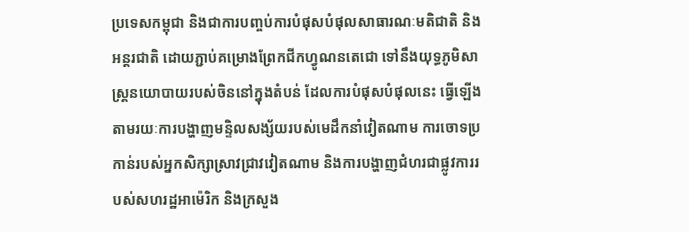ប្រទេសកម្ពុជា និងជាការបញ្ចប់ការបំផុសបំផុលសាធារណៈមតិជាតិ និងអន្តរជាតិ ដោយភ្ជាប់គម្រោងព្រែកជីកហ្វូណនតេជោ ទៅនឹងយុទ្ធភូមិសាស្ត្រនយោបាយរបស់ចិននៅក្នុងតំបន់ ដែលការបំផុសបំផុលនេះ ធ្វើឡើងតាមរយៈការបង្ហាញមន្ទិលសង្ស័យរបស់មេដឹកនាំវៀតណាម ការចោទប្រកាន់របស់អ្នកសិក្សាស្រាវជ្រាវវៀតណាម និងការបង្ហាញជំហរជាផ្លូវការរបស់សហរដ្ឋអាម៉េរិក និងក្រសួង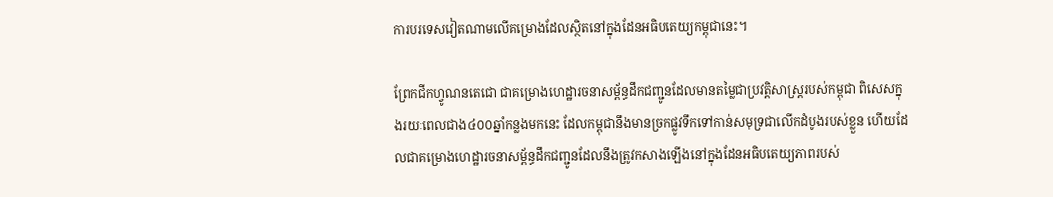ការបរទេសវៀតណាមលើគម្រោងដែលស្ថិតនៅក្នុងដែនអធិបតេយ្យកម្ពុជានេះ។

ព្រែកជីកហ្វូណនតេជោ ជាគម្រោងហេដ្ឋារចនាសម្ព័ន្ធដឹកជញ្ជូនដែលមានតម្លៃជាប្រវត្តិសាស្ត្ររបស់កម្ពុជា ពិសេសក្នុងរយៈពេលជាង៤០០ឆ្នាំកន្លងមកនេះ ដែលកម្ពុជានឹងមានច្រកផ្លូវទឹកទៅកាន់សមុទ្រជាលើកដំបូងរបស់ខ្លួន ហើយដែលជាគម្រោងហេដ្ឋារចនាសម្ព័ន្ធដឹកជញ្ជូនដែលនឹងត្រូវកសាងឡើងនៅក្នុងដែនអធិបតេយ្យភាពរបស់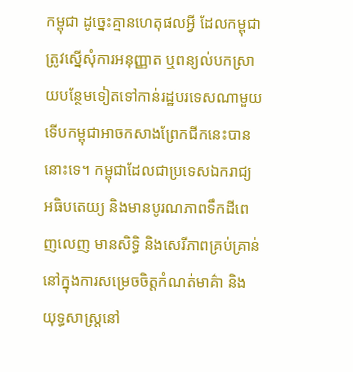កម្ពុជា ដូច្នេះគ្មានហេតុផលអ្វី ដែលកម្ពុជាត្រូវស្នើសុំការអនុញ្ញាត ឬពន្យល់បកស្រាយបន្ថែមទៀតទៅកាន់រដ្ឋបរទេសណាមួយ ទើបកម្ពុជាអាចកសាងព្រែកជីកនេះបាននោះទេ។ កម្ពុជាដែលជាប្រទេសឯករាជ្យ អធិបតេយ្យ និងមានបូរណភាពទឹកដីពេញលេញ មានសិទ្ធិ និងសេរីភាពគ្រប់គ្រាន់នៅក្នុងការសម្រេចចិត្តកំណត់មាគ៌ា និងយុទ្ធសាស្ត្រនៅ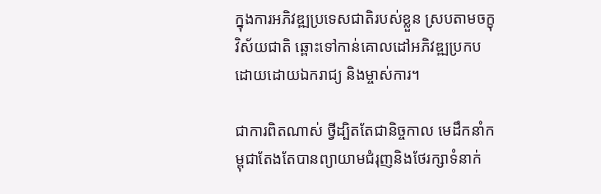ក្នុងការអភិវឌ្ឍប្រទេសជាតិរបស់ខ្លួន ស្របតាមចក្ខុវិស័យជាតិ ឆ្ពោះទៅកាន់គោលដៅអភិវឌ្ឍប្រកបដោយដោយឯករាជ្យ និងម្ចាស់ការ។

ជាការពិតណាស់ ថ្វីដ្បិតតែជានិច្ចកាល មេដឹកនាំកម្ពុជាតែងតែបានព្យាយាមជំរុញនិងថែរក្សាទំនាក់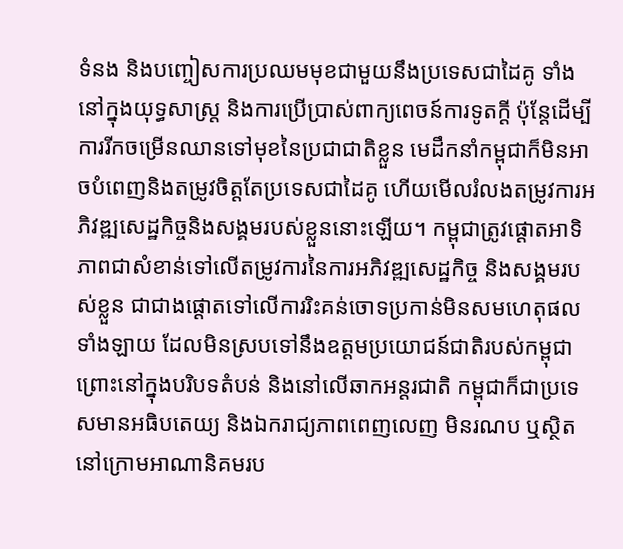ទំនង និងបញ្ចៀសការប្រឈមមុខជាមួយនឹងប្រទេសជាដៃគូ ទាំងនៅក្នុងយុទ្ធសាស្ត្រ និងការប្រើប្រាស់ពាក្យពេចន៍ការទូតក្ដី ប៉ុន្តែដើម្បីការរីកចម្រើនឈានទៅមុខនៃប្រជាជាតិខ្លួន មេដឹកនាំកម្ពុជាក៏មិនអាចបំពេញនិងតម្រូវចិត្តតែប្រទេសជាដៃគូ ហើយមើលរំលងតម្រូវការអភិវឌ្ឍសេដ្ឋកិច្ចនិងសង្គមរបស់ខ្លួននោះឡើយ។ កម្ពុជាត្រូវផ្ដោតអាទិភាពជាសំខាន់ទៅលើតម្រូវការនៃការអភិវឌ្ឍសេដ្ឋកិច្ច និងសង្គមរបស់ខ្លួន ជាជាងផ្ដោតទៅលើការរិះគន់ចោទប្រកាន់មិនសមហេតុផលទាំងឡាយ ដែលមិនស្របទៅនឹងឧត្ដមប្រយោជន៍ជាតិរបស់កម្ពុជា ព្រោះនៅក្នុងបរិបទតំបន់ និងនៅលើឆាកអន្តរជាតិ កម្ពុជាក៏ជាប្រទេសមានអធិបតេយ្យ និងឯករាជ្យភាពពេញលេញ មិនរណប ឬស្ថិតនៅក្រោមអាណានិគមរប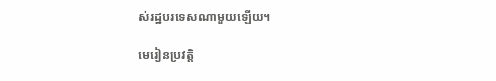ស់រដ្ឋបរទេសណាមួយឡើយ។

មេរៀនប្រវត្តិ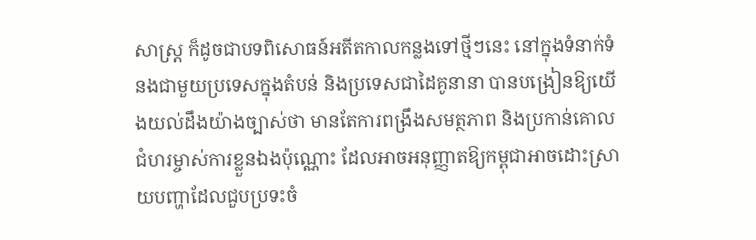សាស្ត្រ ក៏ដូចជាបទពិសោធន៍អតីតកាលកន្លងទៅថ្មីៗនេះ នៅក្នុងទំនាក់ទំនងជាមួយប្រទេសក្នុងតំបន់ និងប្រទេសជាដៃគូនានា បានបង្រៀនឱ្យយើងយល់ដឹងយ៉ាងច្បាស់ថា មានតែការពង្រឹងសមត្ថភាព និងប្រកាន់គោលជំហរម្ចាស់ការខ្លួនឯងប៉ុណ្ណោះ ដែលអាចអនុញ្ញាតឱ្យកម្ពុជាអាចដោះស្រាយបញ្ហាដែលជួបប្រទះចំ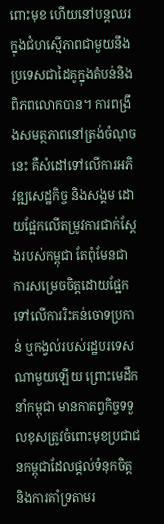ពោះមុខ ហើយនៅបន្តឈរក្នុងជំហស្មើភាពជាមួយនឹងប្រទេសជាដៃគូក្នុងតំបន់និងពិភពលោកបាន។ ការពង្រឹងសមត្ថភាពនៅត្រង់ចំណុចនេះ គឺសំដៅទៅលើការអភិវឌ្ឍសេដ្ឋកិច្ច និងសង្គម ដោយផ្អែកលើតម្រូវការជាក់ស្ដែងរបស់កម្ពុជា តែពុំមែនជាការសម្រេចចិត្តដោយផ្អែកទៅលើការរិះគន់ចោទប្រកាន់ ឬកង្វល់របស់រដ្ឋបរទេសណាមួយឡើយ ព្រោះមេដឹកនាំកម្ពុជា មានកាតព្វកិច្ចទទួលខុសត្រូវចំពោះមុខប្រជាជនកម្ពុជាដែលផ្ដល់ទំនុកចិត្ត និងការគាំទ្រតាមរ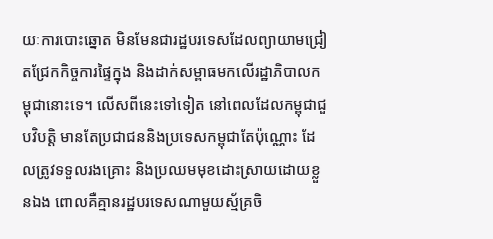យៈការបោះឆ្នោត មិនមែនជារដ្ឋបរទេសដែលព្យាយាមជ្រៀតជ្រែកកិច្ចការផ្ទៃក្នុង និងដាក់សម្ពាធមកលើរដ្ឋាភិបាលកម្ពុជានោះទេ។ លើសពីនេះទៅទៀត នៅពេលដែលកម្ពុជាជួបវិបត្តិ មានតែប្រជាជននិងប្រទេសកម្ពុជាតែប៉ុណ្ណោះ ដែលត្រូវទទួលរងគ្រោះ និងប្រឈមមុខដោះស្រាយដោយខ្លួនឯង ពោលគឺគ្មានរដ្ឋបរទេសណាមួយស្ម័គ្រចិ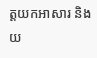ត្តយកអាសារ និងយ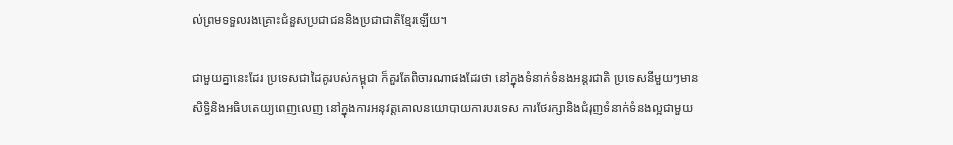ល់ព្រមទទួលរងគ្រោះជំនួសប្រជាជននិងប្រជាជាតិខ្មែរឡើយ។

ជាមួយគ្នានេះដែរ ប្រទេសជាដៃគូរបស់កម្ពុជា ក៏គួរតែពិចារណាផងដែរថា នៅក្នុងទំនាក់ទំនងអន្តរជាតិ ប្រទេសនីមួយៗមានសិទ្ធិនិងអធិបតេយ្យពេញលេញ នៅក្នុងការអនុវត្តគោលនយោបាយការបរទេស ការថែរក្សានិងជំរុញទំនាក់ទំនងល្អជាមួយ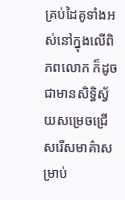គ្រប់ដៃគូទាំងអស់នៅក្នុងលើពិភពលោក ក៏ដូចជាមានសិទ្ធិស្វ័យសម្រេចជ្រើសរើសមាគ៌ាសម្រាប់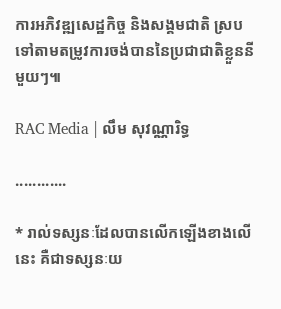ការអភិវឌ្ឍសេដ្ឋកិច្ច និងសង្គមជាតិ ស្របទៅតាមតម្រូវការចង់បាននៃប្រជាជាតិខ្លួននីមួយៗ៕

RAC Media | លឹម សុវណ្ណារិទ្ធ

............

* រាល់ទស្សនៈដែលបានលើកឡើងខាងលើនេះ គឺជាទស្សនៈយ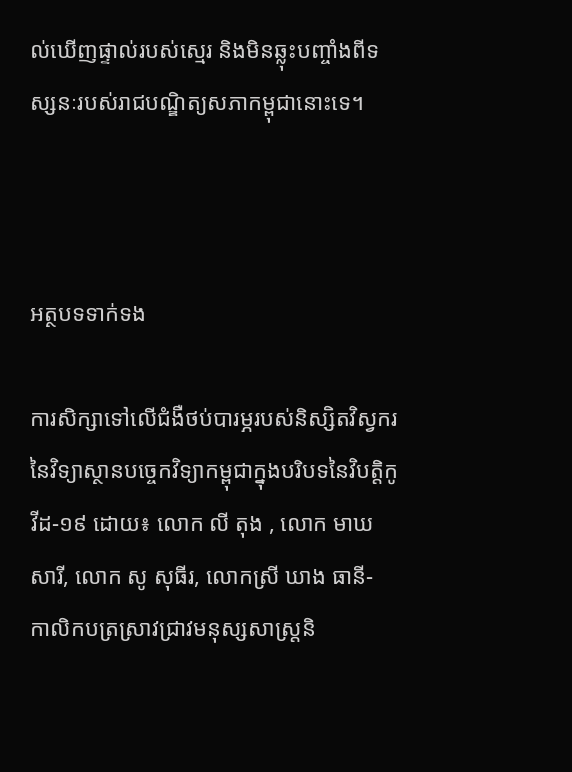ល់ឃើញផ្ទាល់របស់ស្មេរ និងមិនឆ្លុះបញ្ចាំងពីទស្សនៈរបស់រាជបណ្ឌិត្យសភាកម្ពុជានោះទេ។



អត្ថបទទាក់ទង

ការសិក្សាទៅលើជំងឺថប់បារម្ភរបស់និស្សិតវិស្វករនៃវិទ្យាស្ថានបច្ចេកវិទ្យាកម្ពុជាក្នុងបរិបទនៃវិបត្តិកូវីដ-១៩ ដោយ៖ លោក លី តុង , លោក មាឃ សារី, លោក សូ សុធីរ, លោកស្រី ឃាង ធានី- កាលិកបត្រស្រាវជ្រាវមនុស្សសាស្រ្តនិ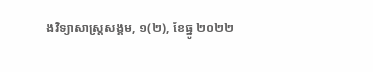ងវិទ្យាសាស្រ្តសង្គម, ១(២), ខែធ្នូ ២០២២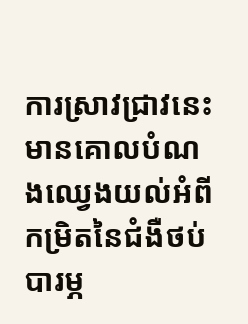ការស្រាវជ្រាវនេះ មានគោលបំណងឈ្វេងយល់អំពីកម្រិតនៃជំងឺថប់បារម្ភ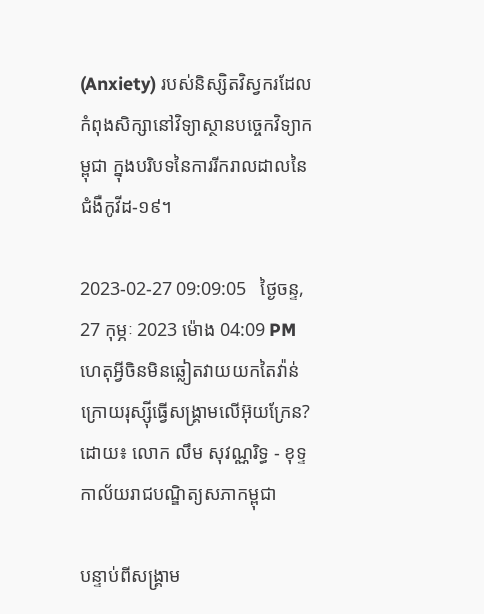(Anxiety) របស់និស្សិតវិស្វករដែលកំពុងសិក្សានៅវិទ្យាស្ថានបច្ចេកវិទ្យាកម្ពុជា ក្នុងបរិបទនៃការរីករាលដាលនៃជំងឺកូវីដ-១៩។

2023-02-27 09:09:05   ថ្ងៃចន្ទ, 27 កុម្ភៈ 2023 ម៉ោង 04:09 PM
ហេតុអ្វីចិនមិនឆ្លៀតវាយយកតៃវ៉ាន់ក្រោយរុស្ស៊ីធ្វើសង្គ្រាមលើអ៊ុយក្រែន? ដោយ៖ លោក លឹម សុវណ្ណរិទ្ធ - ខុទ្ទកាល័យរាជបណ្ឌិត្យសភាកម្ពុជា

បន្ទាប់ពីសង្គ្រាម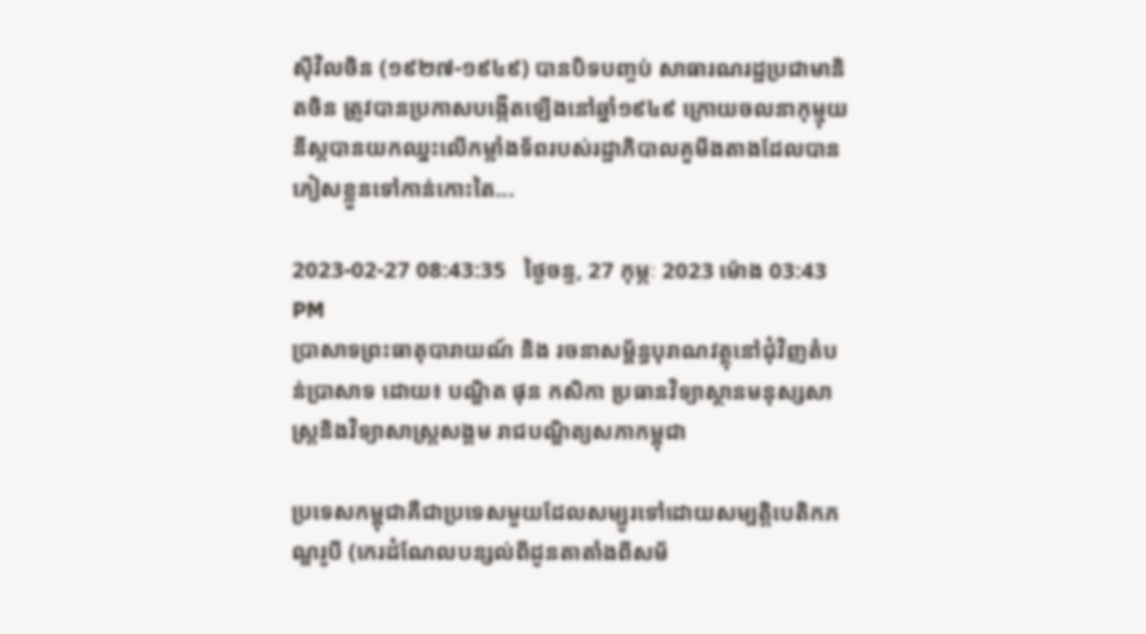ស៊ីវិលចិន (១៩២៧-១៩៤៩) បានបិទបញ្ចប់ សាធារណរដ្ឋប្រជាមានិតចិន ត្រូវបានប្រកាសបង្កើតឡើងនៅឆ្នាំ១៩៤៩ ក្រោយចលនាកុម្មុយនីស្តបានយកឈ្នះលើកម្លាំងទ័ពរបស់រដ្ឋាភិបាលគួមីងតាងដែលបានភៀសខ្លួនទៅកាន់កោះតៃ...

2023-02-27 08:43:35   ថ្ងៃចន្ទ, 27 កុម្ភៈ 2023 ម៉ោង 03:43 PM
ប្រាសាទព្រះធាតុបារាយណ៍ និង រចនាសម្ព័ន្ធបុរាណវត្ថុនៅជុំវិញតំបន់ប្រាសាទ ដោយ៖ បណ្ឌិត ផុន កសិកា ប្រធានវិទ្យាស្ថានមនុស្សសាស្ត្រនិងវិទ្យាសាស្ត្រសង្គម រាជបណ្ឌិត្យសភាកម្ពុជា

ប្រទេសកម្ពុជាគឺជាប្រទេសមួយដែលសម្បូរទៅដោយសម្បត្តិបេតិកភណ្ឌរូបី (កេរដំណែលបន្សល់ពីដូនតាតាំងពីសម័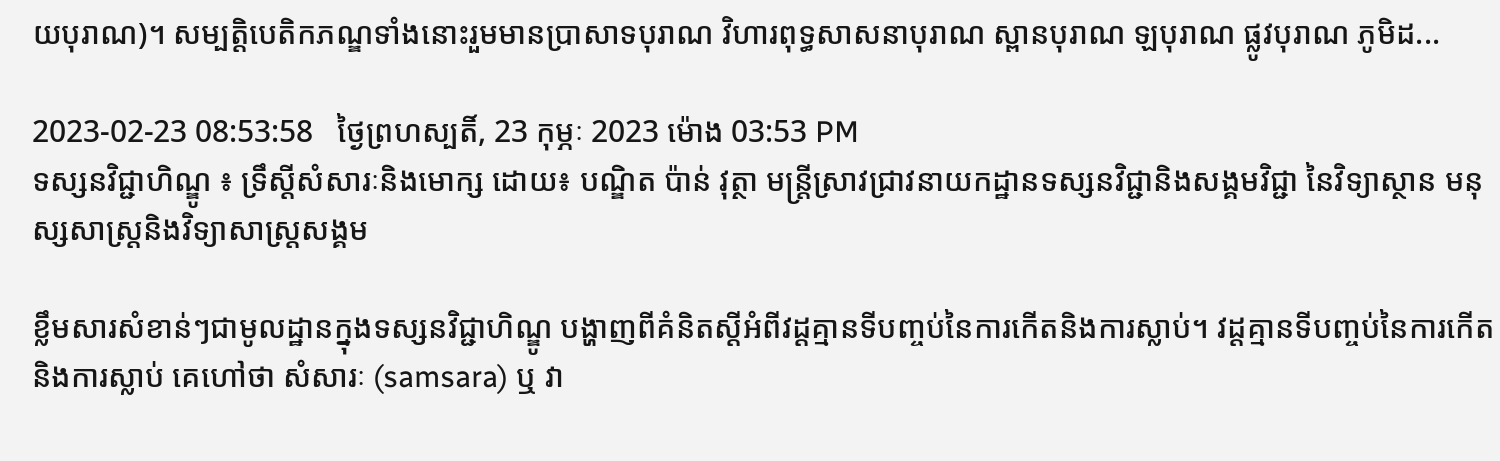យបុរាណ)។ សម្បត្តិបេតិកភណ្ឌទាំងនោះរួមមានប្រាសាទបុរាណ វិហារពុទ្ធសាសនាបុរាណ ស្ពានបុរាណ ឡបុរាណ ផ្លូវបុរាណ ភូមិដ...

2023-02-23 08:53:58   ថ្ងៃព្រហស្បតិ៍, 23 កុម្ភៈ 2023 ម៉ោង 03:53 PM
ទស្សនវិជ្ជាហិណ្ឌូ ៖ ទ្រឹស្តីសំសារៈនិងមោក្ស ដោយ៖ បណ្ឌិត ប៉ាន់ វុត្ថា មន្ត្រីស្រាវជ្រាវនាយកដ្ឋានទស្សនវិជ្ជានិងសង្គមវិជ្ជា នៃវិទ្យាស្ថាន មនុស្សសាស្ត្រនិងវិទ្យាសាស្ត្រសង្គម

ខ្លឹមសារសំខាន់ៗជាមូលដ្ឋានក្នុងទស្សនវិជ្ជាហិណ្ឌូ បង្ហាញពីគំនិតស្តីអំពីវដ្តគ្មានទីបញ្ចប់នៃការកើតនិងការស្លាប់។ វដ្តគ្មានទីបញ្ចប់នៃការកើត និងការស្លាប់ គេហៅថា សំសារៈ (samsara) ឬ វា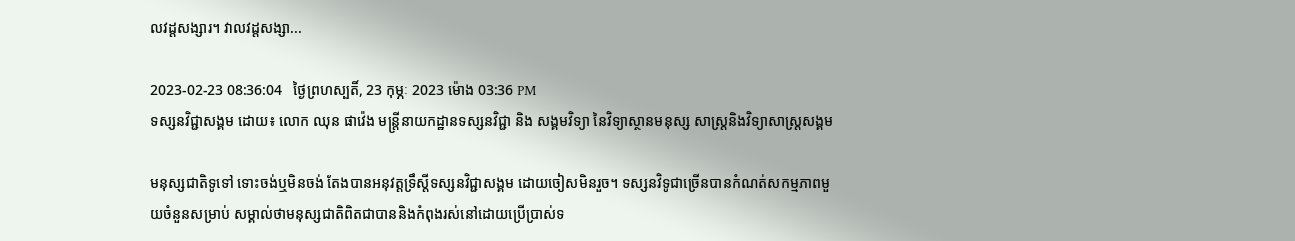លវដ្តសង្សារ។ វាលវដ្តសង្សា...

2023-02-23 08:36:04   ថ្ងៃព្រហស្បតិ៍, 23 កុម្ភៈ 2023 ម៉ោង 03:36 PM
ទស្សនវិជ្ជាសង្គម ដោយ៖ លោក ឈុន ផាវ៉េង មន្ត្រីនាយកដ្ឋានទស្សនវិជ្ជា និង សង្គមវិទ្យា នៃវិទ្យាស្ថានមនុស្ស សាស្ត្រនិងវិទ្យាសាស្រ្តសង្គម

មនុស្សជាតិទូទៅ ទោះចង់ឬមិនចង់ តែងបានអនុវត្តទ្រឹស្តីទស្សនវិជ្ជាសង្គម ដោយចៀសមិនរួច។ ទស្សនវិទូជាច្រើនបានកំណត់សកម្មភាពមួយចំនួនសម្រាប់ សម្គាល់ថាមនុស្សជាតិពិតជាបាននិងកំពុងរស់នៅដោយប្រើប្រាស់ទ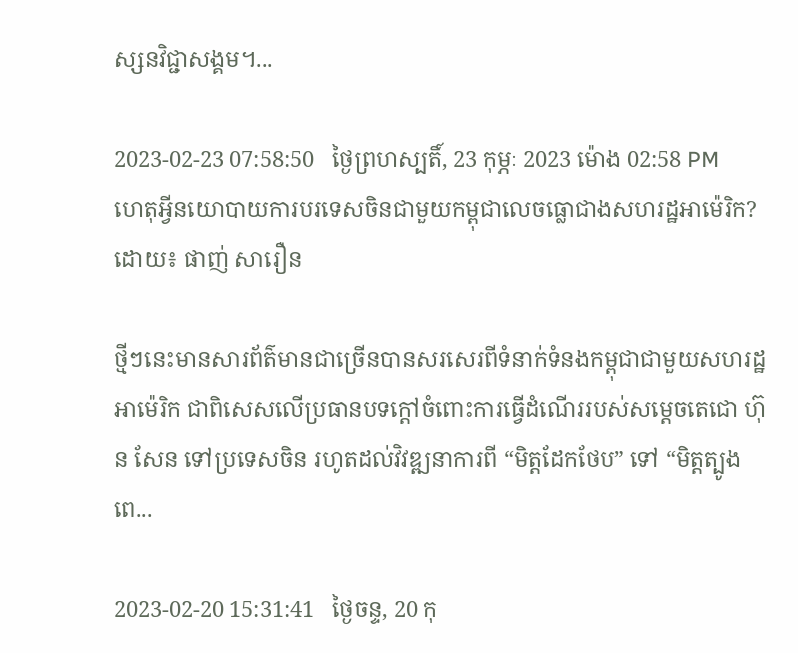ស្សនវិជ្ជាសង្គម។...

2023-02-23 07:58:50   ថ្ងៃព្រហស្បតិ៍, 23 កុម្ភៈ 2023 ម៉ោង 02:58 PM
ហេតុអ្វីនយោបាយការបរទេសចិនជាមួយកម្ពុជាលេចធ្លោជាងសហរដ្ឋអាម៉េរិក? ដោយ៖ ផាញ់ សារឿន

ថ្មីៗនេះមានសារព័ត៌មានជាច្រើនបានសរសេរពីទំនាក់ទំនងកម្ពុជាជាមួយសហរដ្ឋអាម៉េរិក ជាពិសេសលើប្រធានបទក្ដៅចំពោះការធ្វើដំណើររបស់សម្ដេចតេជោ ហ៊ុន សែន ទៅប្រទេសចិន រហូតដល់វិវឌ្ឍនាការពី “មិត្តដែកថែប” ទៅ “មិត្តត្បូងពេ...

2023-02-20 15:31:41   ថ្ងៃចន្ទ, 20 កុ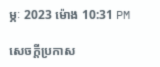ម្ភៈ 2023 ម៉ោង 10:31 PM

សេចក្តីប្រកាស